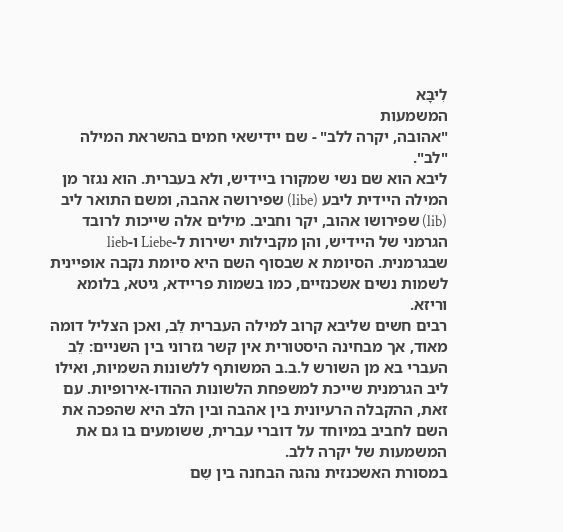לִיבָּא
המשמעות
"אהובה, יקרה ללב" - שם יידישאי חמים בהשראת המילה "לב".
ליבא הוא שם נשי שמקורו ביידיש, ולא בעברית. הוא נגזר מן המילה היידית ליבע (libe) שפירושה אהבה, ומשם התואר ליב (lib) שפירושו אהוב, יקר וחביב. מילים אלה שייכות לרובד הגרמני של היידיש, והן מקבילות ישירות ל-Liebe ו-lieb שבגרמנית. הסיומת א שבסוף השם היא סיומת נקבה אופיינית לשמות נשים אשכנזיים, כמו בשמות פריידא, גיטא, בלומא וריזא.
רבים חשים שליבא קרוב למילה העברית לֵב, ואכן הצליל דומה מאוד, אך מבחינה היסטורית אין קשר גזרוני בין השניים: לֵב העברי בא מן השורש ל.ב.ב המשותף ללשונות השמיות, ואילו ליב הגרמנית שייכת למשפחת הלשונות ההודו-אירופיות. עם זאת, ההקבלה הרעיונית בין אהבה ובין הלב היא שהפכה את השם לחביב במיוחד על דוברי עברית, ששומעים בו גם את המשמעות של יקרה ללב.
במסורת האשכנזית נהגה הבחנה בין שֵם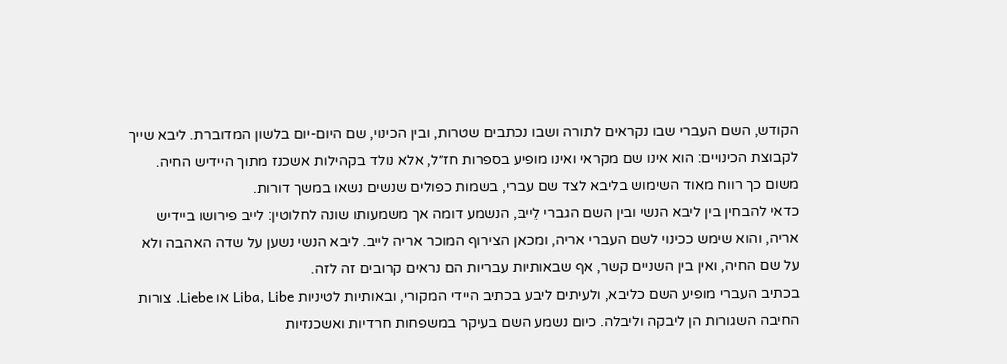הקודש, השם העברי שבו נקראים לתורה ושבו נכתבים שטרות, ובין הכינוי, שם היום-יום בלשון המדוברת. ליבא שייך לקבוצת הכינויים: הוא אינו שם מקראי ואינו מופיע בספרות חז״ל, אלא נולד בקהילות אשכנז מתוך היידיש החיה. משום כך רווח מאוד השימוש בליבא לצד שם עברי, בשמות כפולים שנשים נשאו במשך דורות.
כדאי להבחין בין ליבא הנשי ובין השם הגברי לֵייבּ, הנשמע דומה אך משמעותו שונה לחלוטין: לייב פירושו ביידיש אריה, והוא שימש ככינוי לשם העברי אריה, ומכאן הצירוף המוכר אריה לייב. ליבא הנשי נשען על שדה האהבה ולא על שם החיה, ואין בין השניים קשר, אף שבאותיות עבריות הם נראים קרובים זה לזה.
בכתיב העברי מופיע השם כליבא, ולעיתים ליבע בכתיב היידי המקורי, ובאותיות לטיניות Liba, Libe או Liebe. צורות החיבה השגורות הן ליבקה וליבלה. כיום נשמע השם בעיקר במשפחות חרדיות ואשכנזיות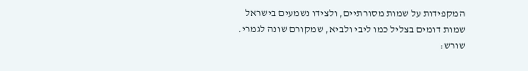המקפידות על שמות מסורתיים, ולצידו נשמעים בישראל שמות דומים בצליל כמו ליבי ולביא, שמקורם שונה לגמרי.
שורש: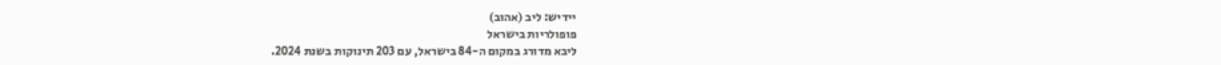יידיש: ליב (אהוב)
פופולריות בישראל
ליבא מדורג במקום ה-84 בישראל, עם 203 תינוקות בשנת 2024.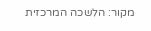מקור: הלשכה המרכזית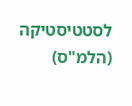לסטטיסטיקה (הלמ"ס)